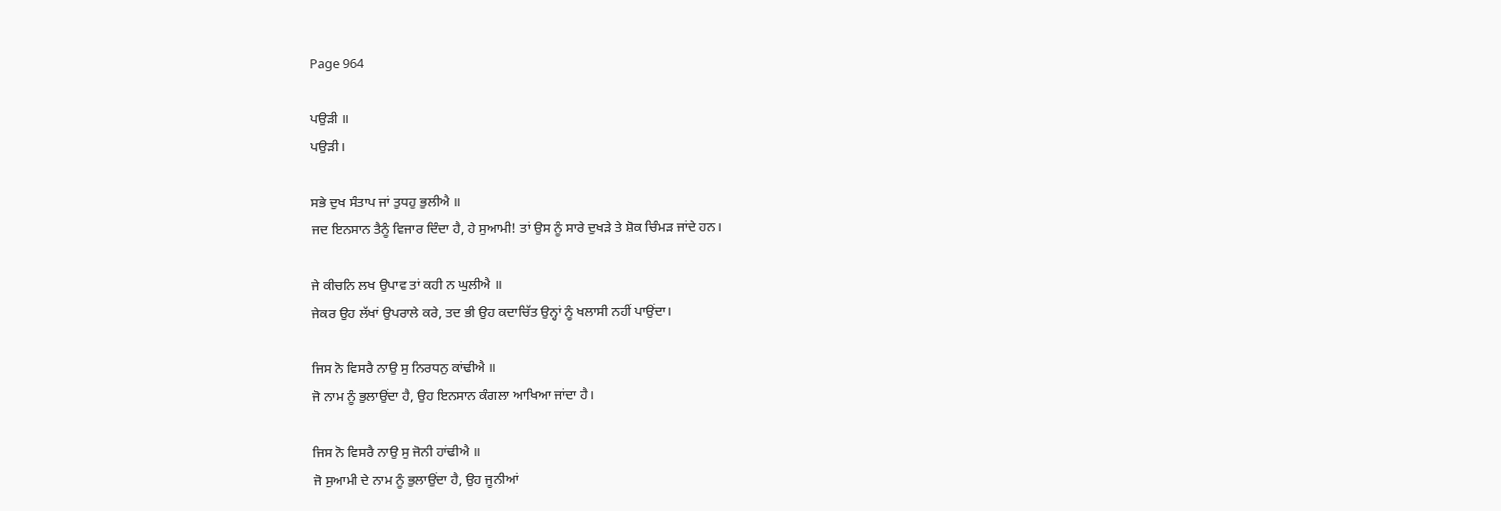Page 964

ਪਉੜੀ ॥
ਪਉੜੀ।

ਸਭੇ ਦੁਖ ਸੰਤਾਪ ਜਾਂ ਤੁਧਹੁ ਭੁਲੀਐ ॥
ਜਦ ਇਨਸਾਨ ਤੈਨੂੰ ਵਿਜਾਰ ਦਿੰਦਾ ਹੈ, ਹੇ ਸੁਆਮੀ! ਤਾਂ ਉਸ ਨੂੰ ਸਾਰੇ ਦੁਖੜੇ ਤੇ ਸ਼ੋਕ ਚਿੰਮੜ ਜਾਂਦੇ ਹਨ।

ਜੇ ਕੀਚਨਿ ਲਖ ਉਪਾਵ ਤਾਂ ਕਹੀ ਨ ਘੁਲੀਐ ॥
ਜੇਕਰ ਉਹ ਲੱਖਾਂ ਉਪਰਾਲੇ ਕਰੇ, ਤਦ ਭੀ ਉਹ ਕਦਾਚਿੱਤ ਉਨ੍ਹਾਂ ਨੂੰ ਖਲਾਸੀ ਨਹੀਂ ਪਾਉਂਦਾ।

ਜਿਸ ਨੋ ਵਿਸਰੈ ਨਾਉ ਸੁ ਨਿਰਧਨੁ ਕਾਂਢੀਐ ॥
ਜੋ ਨਾਮ ਨੂੰ ਭੁਲਾਉਂਦਾ ਹੈ, ਉਹ ਇਨਸਾਨ ਕੰਗਲਾ ਆਖਿਆ ਜਾਂਦਾ ਹੈ।

ਜਿਸ ਨੋ ਵਿਸਰੈ ਨਾਉ ਸੁ ਜੋਨੀ ਹਾਂਢੀਐ ॥
ਜੋ ਸੁਆਮੀ ਦੇ ਨਾਮ ਨੂੰ ਭੁਲਾਉਂਦਾ ਹੈ, ਉਹ ਜੂਨੀਆਂ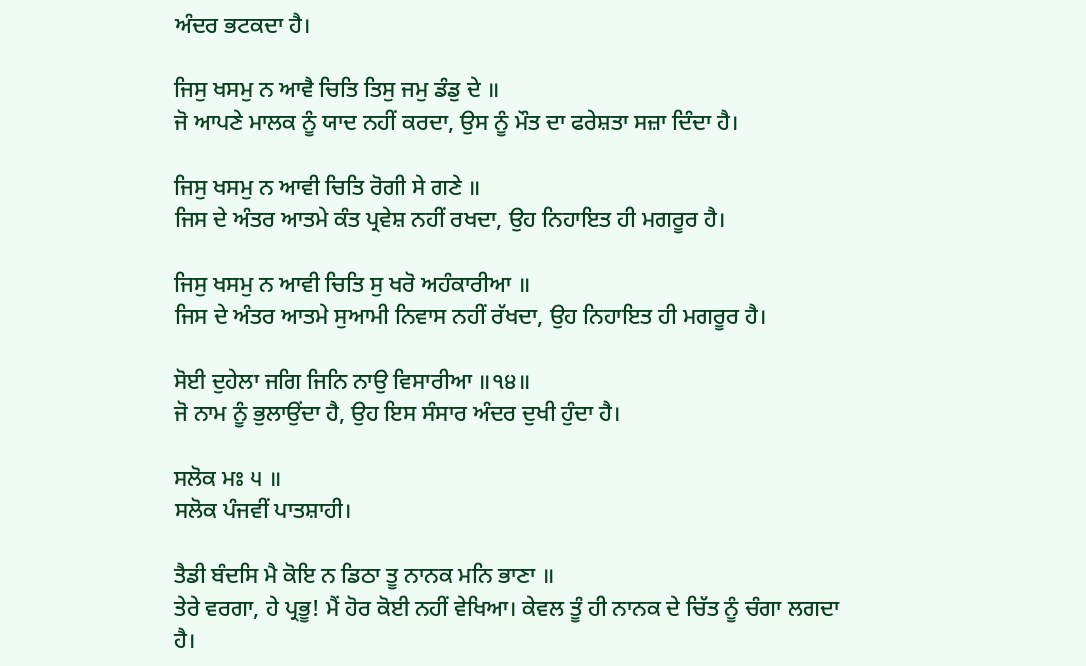ਅੰਦਰ ਭਟਕਦਾ ਹੈ।

ਜਿਸੁ ਖਸਮੁ ਨ ਆਵੈ ਚਿਤਿ ਤਿਸੁ ਜਮੁ ਡੰਡੁ ਦੇ ॥
ਜੋ ਆਪਣੇ ਮਾਲਕ ਨੂੰ ਯਾਦ ਨਹੀਂ ਕਰਦਾ, ਉਸ ਨੂੰ ਮੌਤ ਦਾ ਫਰੇਸ਼ਤਾ ਸਜ਼ਾ ਦਿੰਦਾ ਹੈ।

ਜਿਸੁ ਖਸਮੁ ਨ ਆਵੀ ਚਿਤਿ ਰੋਗੀ ਸੇ ਗਣੇ ॥
ਜਿਸ ਦੇ ਅੰਤਰ ਆਤਮੇ ਕੰਤ ਪ੍ਰਵੇਸ਼ ਨਹੀਂ ਰਖਦਾ, ਉਹ ਨਿਹਾਇਤ ਹੀ ਮਗਰੂਰ ਹੈ।

ਜਿਸੁ ਖਸਮੁ ਨ ਆਵੀ ਚਿਤਿ ਸੁ ਖਰੋ ਅਹੰਕਾਰੀਆ ॥
ਜਿਸ ਦੇ ਅੰਤਰ ਆਤਮੇ ਸੁਆਮੀ ਨਿਵਾਸ ਨਹੀਂ ਰੱਖਦਾ, ਉਹ ਨਿਹਾਇਤ ਹੀ ਮਗਰੂਰ ਹੈ।

ਸੋਈ ਦੁਹੇਲਾ ਜਗਿ ਜਿਨਿ ਨਾਉ ਵਿਸਾਰੀਆ ॥੧੪॥
ਜੋ ਨਾਮ ਨੂੰ ਭੁਲਾਉਂਦਾ ਹੈ, ਉਹ ਇਸ ਸੰਸਾਰ ਅੰਦਰ ਦੁਖੀ ਹੁੰਦਾ ਹੈ।

ਸਲੋਕ ਮਃ ੫ ॥
ਸਲੋਕ ਪੰਜਵੀਂ ਪਾਤਸ਼ਾਹੀ।

ਤੈਡੀ ਬੰਦਸਿ ਮੈ ਕੋਇ ਨ ਡਿਠਾ ਤੂ ਨਾਨਕ ਮਨਿ ਭਾਣਾ ॥
ਤੇਰੇ ਵਰਗਾ, ਹੇ ਪ੍ਰਭੂ! ਮੈਂ ਹੋਰ ਕੋਈ ਨਹੀਂ ਵੇਖਿਆ। ਕੇਵਲ ਤੂੰ ਹੀ ਨਾਨਕ ਦੇ ਚਿੱਤ ਨੂੰ ਚੰਗਾ ਲਗਦਾ ਹੈ।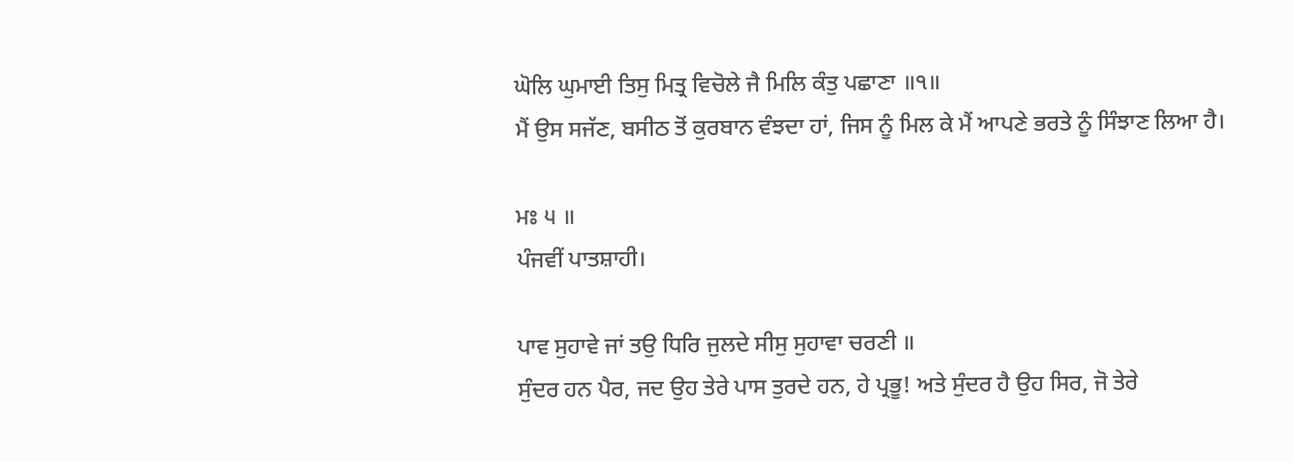ਘੋਲਿ ਘੁਮਾਈ ਤਿਸੁ ਮਿਤ੍ਰ ਵਿਚੋਲੇ ਜੈ ਮਿਲਿ ਕੰਤੁ ਪਛਾਣਾ ॥੧॥
ਮੈਂ ਉਸ ਸਜੱਣ, ਬਸੀਠ ਤੋਂ ਕੁਰਬਾਨ ਵੰਝਦਾ ਹਾਂ, ਜਿਸ ਨੂੰ ਮਿਲ ਕੇ ਮੈਂ ਆਪਣੇ ਭਰਤੇ ਨੂੰ ਸਿੰਝਾਣ ਲਿਆ ਹੈ।

ਮਃ ੫ ॥
ਪੰਜਵੀਂ ਪਾਤਸ਼ਾਹੀ।

ਪਾਵ ਸੁਹਾਵੇ ਜਾਂ ਤਉ ਧਿਰਿ ਜੁਲਦੇ ਸੀਸੁ ਸੁਹਾਵਾ ਚਰਣੀ ॥
ਸੁੰਦਰ ਹਨ ਪੈਰ, ਜਦ ਉਹ ਤੇਰੇ ਪਾਸ ਤੁਰਦੇ ਹਨ, ਹੇ ਪ੍ਰਭੂ! ਅਤੇ ਸੁੰਦਰ ਹੈ ਉਹ ਸਿਰ, ਜੋ ਤੇਰੇ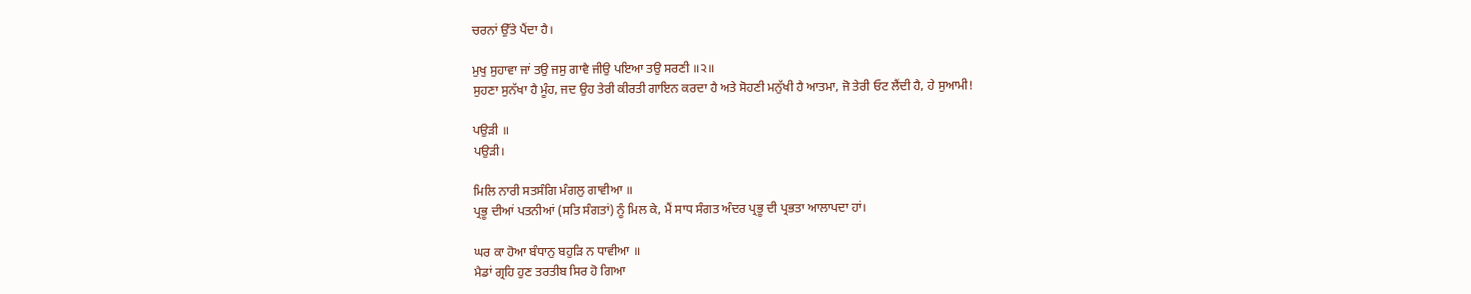ਚਰਨਾਂ ਉੱਤੇ ਪੈਂਦਾ ਹੈ।

ਮੁਖੁ ਸੁਹਾਵਾ ਜਾਂ ਤਉ ਜਸੁ ਗਾਵੈ ਜੀਉ ਪਇਆ ਤਉ ਸਰਣੀ ॥੨॥
ਸੁਹਣਾ ਸੁਨੱਖਾ ਹੈ ਮੂੰਹ, ਜਦ ਉਹ ਤੇਰੀ ਕੀਰਤੀ ਗਾਇਨ ਕਰਦਾ ਹੈ ਅਤੇ ਸੋਹਣੀ ਮਨੁੱਖੀ ਹੈ ਆਤਮਾ, ਜੋ ਤੇਰੀ ਓਟ ਲੈਂਦੀ ਹੈ, ਹੇ ਸੁਆਮੀ!

ਪਉੜੀ ॥
ਪਉੜੀ।

ਮਿਲਿ ਨਾਰੀ ਸਤਸੰਗਿ ਮੰਗਲੁ ਗਾਵੀਆ ॥
ਪ੍ਰਭੂ ਦੀਆਂ ਪਤਨੀਆਂ (ਸਤਿ ਸੰਗਤਾਂ) ਨੂੰ ਮਿਲ ਕੇ, ਮੈਂ ਸਾਧ ਸੰਗਤ ਅੰਦਰ ਪ੍ਰਭੂ ਦੀ ਪ੍ਰਭਤਾ ਆਲਾਪਦਾ ਹਾਂ।

ਘਰ ਕਾ ਹੋਆ ਬੰਧਾਨੁ ਬਹੁੜਿ ਨ ਧਾਵੀਆ ॥
ਮੈਡਾਂ ਗ੍ਰਹਿ ਹੁਣ ਤਰਤੀਬ ਸਿਰ ਹੋ ਗਿਆ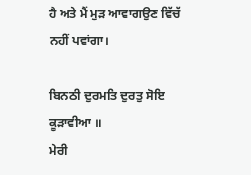ਹੈ ਅਤੇ ਮੈਂ ਮੁੜ ਆਵਾਗਉਣ ਵਿੱਚੱ ਨਹੀਂ ਪਵਾਂਗਾ।

ਬਿਨਠੀ ਦੁਰਮਤਿ ਦੁਰਤੁ ਸੋਇ ਕੂੜਾਵੀਆ ॥
ਮੇਰੀ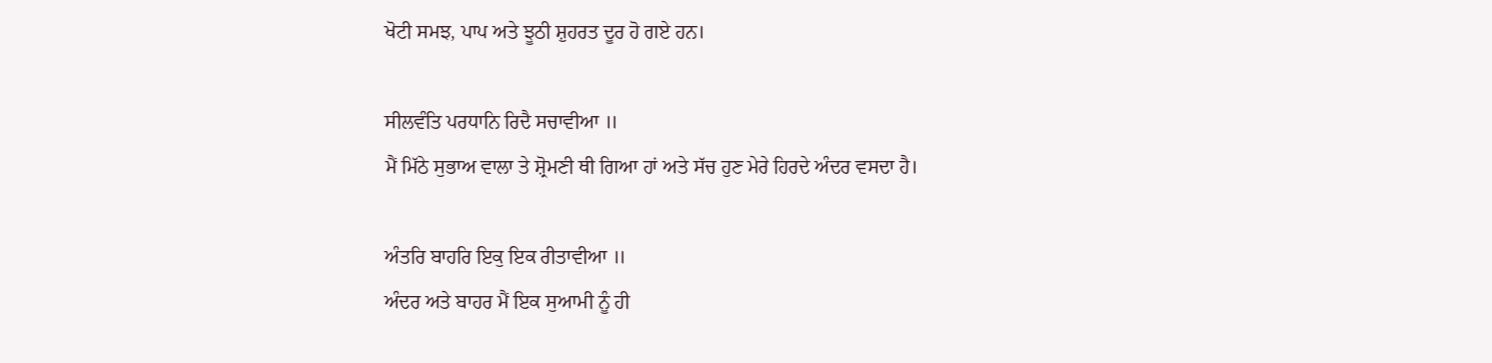ਖੋਟੀ ਸਮਝ, ਪਾਪ ਅਤੇ ਝੂਠੀ ਸ਼ੁਹਰਤ ਦੂਰ ਹੋ ਗਏ ਹਨ।

ਸੀਲਵੰਤਿ ਪਰਧਾਨਿ ਰਿਦੈ ਸਚਾਵੀਆ ॥
ਮੈਂ ਮਿੱਠੇ ਸੁਭਾਅ ਵਾਲਾ ਤੇ ਸ਼੍ਰੋਮਣੀ ਥੀ ਗਿਆ ਹਾਂ ਅਤੇ ਸੱਚ ਹੁਣ ਮੇਰੇ ਹਿਰਦੇ ਅੰਦਰ ਵਸਦਾ ਹੈ।

ਅੰਤਰਿ ਬਾਹਰਿ ਇਕੁ ਇਕ ਰੀਤਾਵੀਆ ॥
ਅੰਦਰ ਅਤੇ ਬਾਹਰ ਮੈਂ ਇਕ ਸੁਆਮੀ ਨੂੰ ਹੀ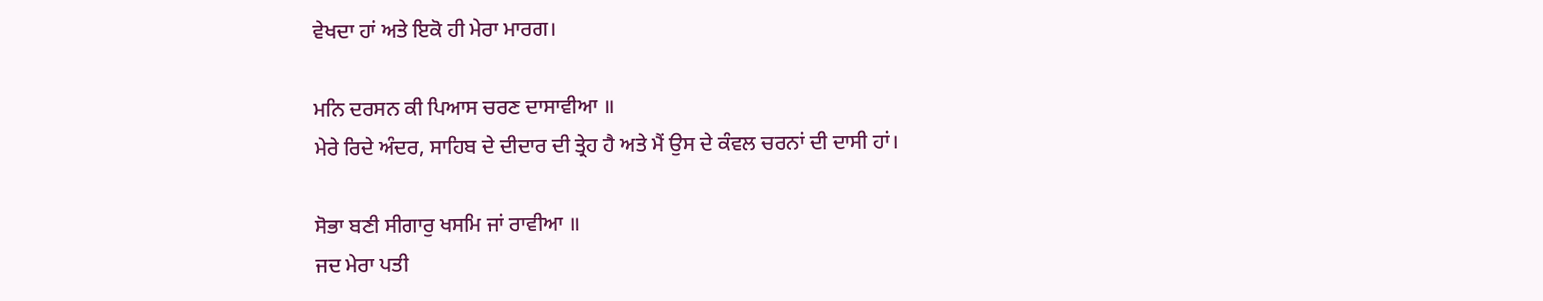ਵੇਖਦਾ ਹਾਂ ਅਤੇ ਇਕੋ ਹੀ ਮੇਰਾ ਮਾਰਗ।

ਮਨਿ ਦਰਸਨ ਕੀ ਪਿਆਸ ਚਰਣ ਦਾਸਾਵੀਆ ॥
ਮੇਰੇ ਰਿਦੇ ਅੰਦਰ, ਸਾਹਿਬ ਦੇ ਦੀਦਾਰ ਦੀ ਤ੍ਰੇਹ ਹੈ ਅਤੇ ਮੈਂ ਉਸ ਦੇ ਕੰਵਲ ਚਰਨਾਂ ਦੀ ਦਾਸੀ ਹਾਂ।

ਸੋਭਾ ਬਣੀ ਸੀਗਾਰੁ ਖਸਮਿ ਜਾਂ ਰਾਵੀਆ ॥
ਜਦ ਮੇਰਾ ਪਤੀ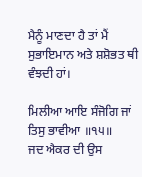ਮੈਨੂੰ ਮਾਣਦਾ ਹੈ ਤਾਂ ਮੈਂ ਸੁਭਾਇਮਾਨ ਅਤੇ ਸ਼ਸ਼ੋਭਤ ਥੀ ਵੰਝਦੀ ਹਾਂ।

ਮਿਲੀਆ ਆਇ ਸੰਜੋਗਿ ਜਾਂ ਤਿਸੁ ਭਾਵੀਆ ॥੧੫॥
ਜਦ ਐਕਰ ਦੀ ਉਸ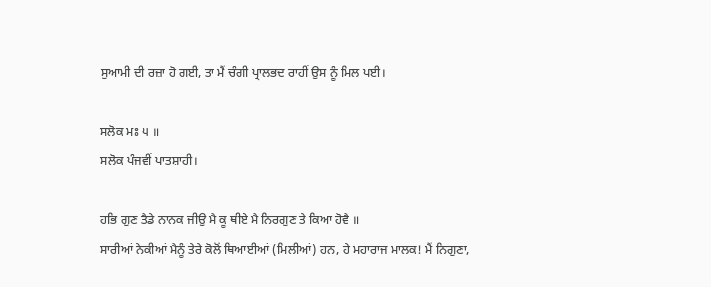ਸੁਆਮੀ ਦੀ ਰਜ਼ਾ ਹੋ ਗਈ, ਤਾ ਮੈਂ ਚੰਗੀ ਪ੍ਰਾਲਭਦ ਰਾਹੀਂ ਉਸ ਨੂੰ ਮਿਲ ਪਈ।

ਸਲੋਕ ਮਃ ੫ ॥
ਸਲੋਕ ਪੰਜਵੀਂ ਪਾਤਸ਼ਾਹੀ।

ਹਭਿ ਗੁਣ ਤੈਡੇ ਨਾਨਕ ਜੀਉ ਮੈ ਕੂ ਥੀਏ ਮੈ ਨਿਰਗੁਣ ਤੇ ਕਿਆ ਹੋਵੈ ॥
ਸਾਰੀਆਂ ਨੇਕੀਆਂ ਮੈਨੂੰ ਤੇਰੇ ਕੋਲੋਂ ਥਿਆਈਆਂ (ਮਿਲੀਆਂ) ਹਨ, ਹੇ ਮਹਾਰਾਜ ਮਾਲਕ! ਮੈਂ ਨਿਗੁਣਾ,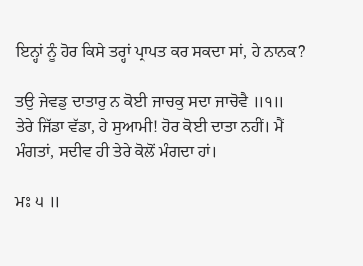ਇਨ੍ਹਾਂ ਨੂੰ ਹੋਰ ਕਿਸੇ ਤਰ੍ਹਾਂ ਪ੍ਰਾਪਤ ਕਰ ਸਕਦਾ ਸਾਂ, ਹੇ ਨਾਨਕ?

ਤਉ ਜੇਵਡੁ ਦਾਤਾਰੁ ਨ ਕੋਈ ਜਾਚਕੁ ਸਦਾ ਜਾਚੋਵੈ ॥੧॥
ਤੇਰੇ ਜਿੱਡਾ ਵੱਡਾ, ਹੇ ਸੁਆਮੀ! ਹੋਰ ਕੋਈ ਦਾਤਾ ਨਹੀਂ। ਮੈਂ ਮੰਗਤਾਂ, ਸਦੀਵ ਹੀ ਤੇਰੇ ਕੋਲੋਂ ਮੰਗਦਾ ਹਾਂ।

ਮਃ ੫ ॥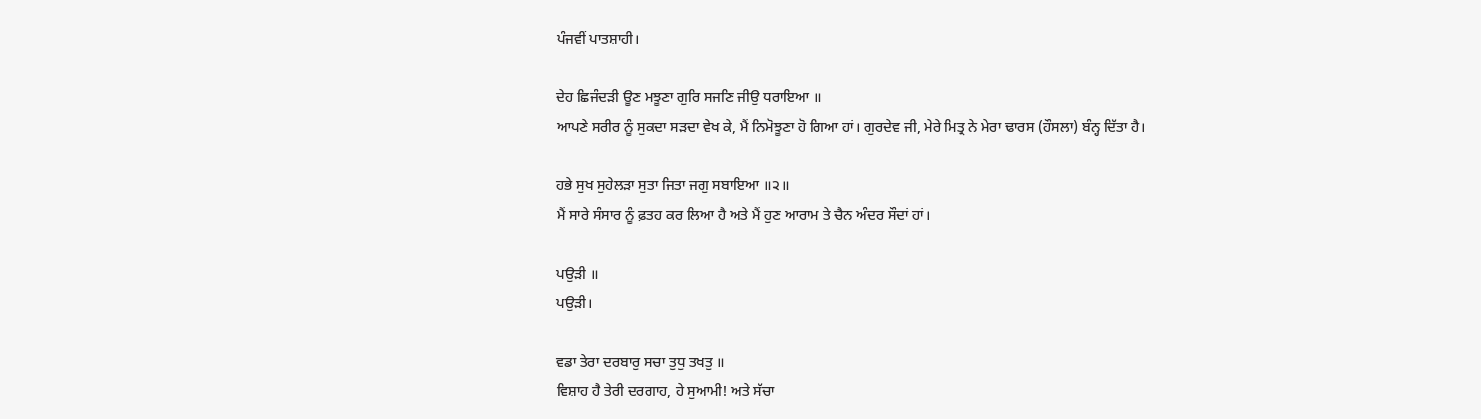ਪੰਜਵੀਂ ਪਾਤਸ਼ਾਹੀ।

ਦੇਹ ਛਿਜੰਦੜੀ ਊਣ ਮਝੂਣਾ ਗੁਰਿ ਸਜਣਿ ਜੀਉ ਧਰਾਇਆ ॥
ਆਪਣੇ ਸਰੀਰ ਨੂੰ ਸੁਕਦਾ ਸੜਦਾ ਵੇਖ ਕੇ, ਮੈਂ ਨਿਮੋਝੂਣਾ ਹੋ ਗਿਆ ਹਾਂ। ਗੁਰਦੇਵ ਜੀ, ਮੇਰੇ ਮਿਤ੍ਰ ਨੇ ਮੇਰਾ ਢਾਰਸ (ਹੌਸਲਾ) ਬੰਨ੍ਹ ਦਿੱਤਾ ਹੈ।

ਹਭੇ ਸੁਖ ਸੁਹੇਲੜਾ ਸੁਤਾ ਜਿਤਾ ਜਗੁ ਸਬਾਇਆ ॥੨॥
ਮੈਂ ਸਾਰੇ ਸੰਸਾਰ ਨੂੰ ਫ਼ਤਹ ਕਰ ਲਿਆ ਹੈ ਅਤੇ ਮੈਂ ਹੁਣ ਆਰਾਮ ਤੇ ਚੈਨ ਅੰਦਰ ਸੌਦਾਂ ਹਾਂ।

ਪਉੜੀ ॥
ਪਉੜੀ।

ਵਡਾ ਤੇਰਾ ਦਰਬਾਰੁ ਸਚਾ ਤੁਧੁ ਤਖਤੁ ॥
ਵਿਸ਼ਾਹ ਹੈ ਤੇਰੀ ਦਰਗਾਹ, ਹੇ ਸੁਆਮੀ! ਅਤੇ ਸੱਚਾ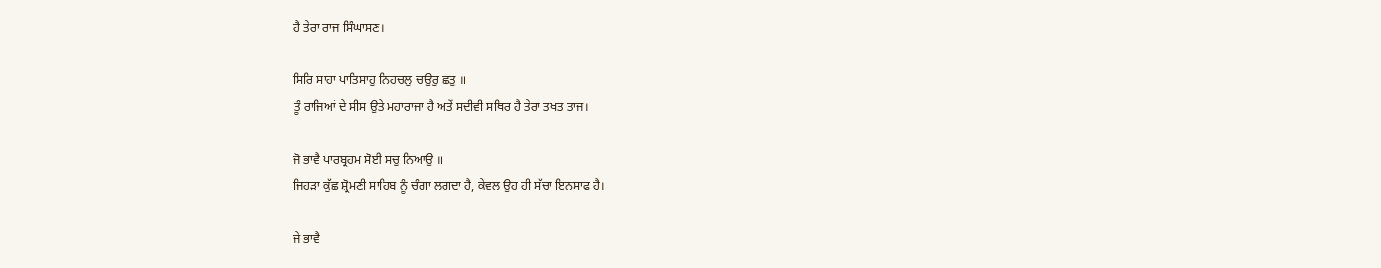ਹੈ ਤੇਰਾ ਰਾਜ ਸਿੰਘਾਸਣ।

ਸਿਰਿ ਸਾਹਾ ਪਾਤਿਸਾਹੁ ਨਿਹਚਲੁ ਚਉਰੁ ਛਤੁ ॥
ਤੂੰ ਰਾਜਿਆਂ ਦੇ ਸੀਸ ਉਤੇ ਮਹਾਰਾਜਾ ਹੈ ਅਤੇਂ ਸਦੀਵੀ ਸਥਿਰ ਹੈ ਤੇਰਾ ਤਖਤ ਤਾਜ।

ਜੋ ਭਾਵੈ ਪਾਰਬ੍ਰਹਮ ਸੋਈ ਸਚੁ ਨਿਆਉ ॥
ਜਿਹੜਾ ਕੁੱਛ ਸ਼੍ਰੋਮਣੀ ਸਾਹਿਬ ਨੂੰ ਚੰਗਾ ਲਗਦਾ ਹੈ, ਕੇਵਲ ਉਹ ਹੀ ਸੱਚਾ ਇਨਸਾਫ ਹੈ।

ਜੇ ਭਾਵੈ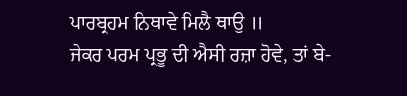ਪਾਰਬ੍ਰਹਮ ਨਿਥਾਵੇ ਮਿਲੈ ਥਾਉ ॥
ਜੇਕਰ ਪਰਮ ਪ੍ਰਭੂ ਦੀ ਐਸੀ ਰਜ਼ਾ ਹੋਵੇ, ਤਾਂ ਬੇ-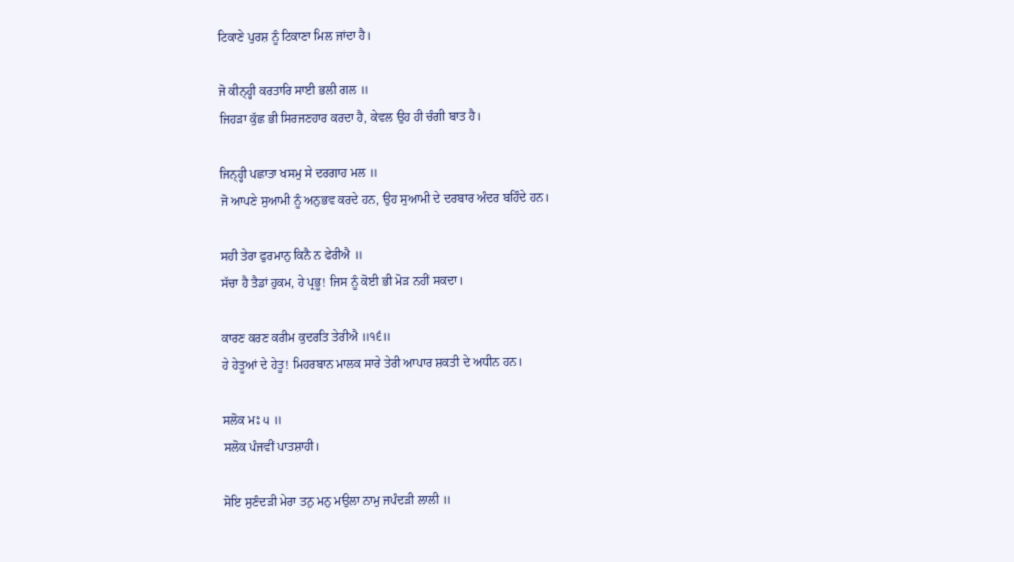ਟਿਕਾਣੇ ਪੁਰਸ਼ ਨੂੰ ਟਿਕਾਣਾ ਮਿਲ ਜਾਂਦਾ ਹੈ।

ਜੋ ਕੀਨ੍ਹ੍ਹੀ ਕਰਤਾਰਿ ਸਾਈ ਭਲੀ ਗਲ ॥
ਜਿਹੜਾ ਕੁੱਛ ਭੀ ਸਿਰਜਣਹਾਰ ਕਰਦਾ ਹੈ, ਕੇਵਲ ਉਹ ਹੀ ਚੰਗੀ ਬਾਤ ਹੈ।

ਜਿਨ੍ਹ੍ਹੀ ਪਛਾਤਾ ਖਸਮੁ ਸੇ ਦਰਗਾਹ ਮਲ ॥
ਜੋ ਆਪਣੇ ਸੁਆਮੀ ਨੂੰ ਅਨੁਭਵ ਕਰਦੇ ਹਨ, ਉਹ ਸੁਆਮੀ ਦੇ ਦਰਬਾਰ ਅੰਦਰ ਬਹਿੰਦੇ ਹਨ।

ਸਹੀ ਤੇਰਾ ਫੁਰਮਾਨੁ ਕਿਨੈ ਨ ਫੇਰੀਐ ॥
ਸੱਚਾ ਹੈ ਤੈਡਾਂ ਹੁਕਮ, ਹੇ ਪ੍ਰਭੂ! ਜਿਸ ਨੂੰ ਕੋਈ ਭੀ ਮੋੜ ਨਹੀਂ ਸਕਦਾ।

ਕਾਰਣ ਕਰਣ ਕਰੀਮ ਕੁਦਰਤਿ ਤੇਰੀਐ ॥੧੬॥
ਹੇ ਹੇਤੂਆਂ ਦੇ ਹੇਤੂ! ਮਿਹਰਬਾਨ ਮਾਲਕ ਸਾਰੇ ਤੇਰੀ ਆਪਾਰ ਸ਼ਕਤੀ ਦੇ ਅਧੀਨ ਹਨ।

ਸਲੋਕ ਮਃ ੫ ॥
ਸਲੋਕ ਪੰਜਵੀਂ ਪਾਤਸ਼ਾਹੀ।

ਸੋਇ ਸੁਣੰਦੜੀ ਮੇਰਾ ਤਨੁ ਮਨੁ ਮਉਲਾ ਨਾਮੁ ਜਪੰਦੜੀ ਲਾਲੀ ॥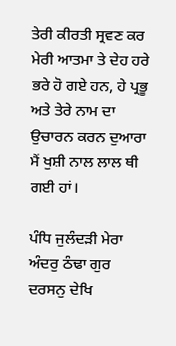ਤੇਰੀ ਕੀਰਤੀ ਸ੍ਰਵਣ ਕਰ ਮੇਰੀ ਆਤਮਾ ਤੇ ਦੇਹ ਹਰੇ ਭਰੇ ਹੋ ਗਏ ਹਨ, ਹੇ ਪ੍ਰਭੂ ਅਤੇ ਤੇਰੇ ਨਾਮ ਦਾ ਉਚਾਰਨ ਕਰਨ ਦੁਆਰਾ ਮੈਂ ਖੁਸ਼ੀ ਨਾਲ ਲਾਲ ਥੀ ਗਈ ਹਾਂ।

ਪੰਧਿ ਜੁਲੰਦੜੀ ਮੇਰਾ ਅੰਦਰੁ ਠੰਢਾ ਗੁਰ ਦਰਸਨੁ ਦੇਖਿ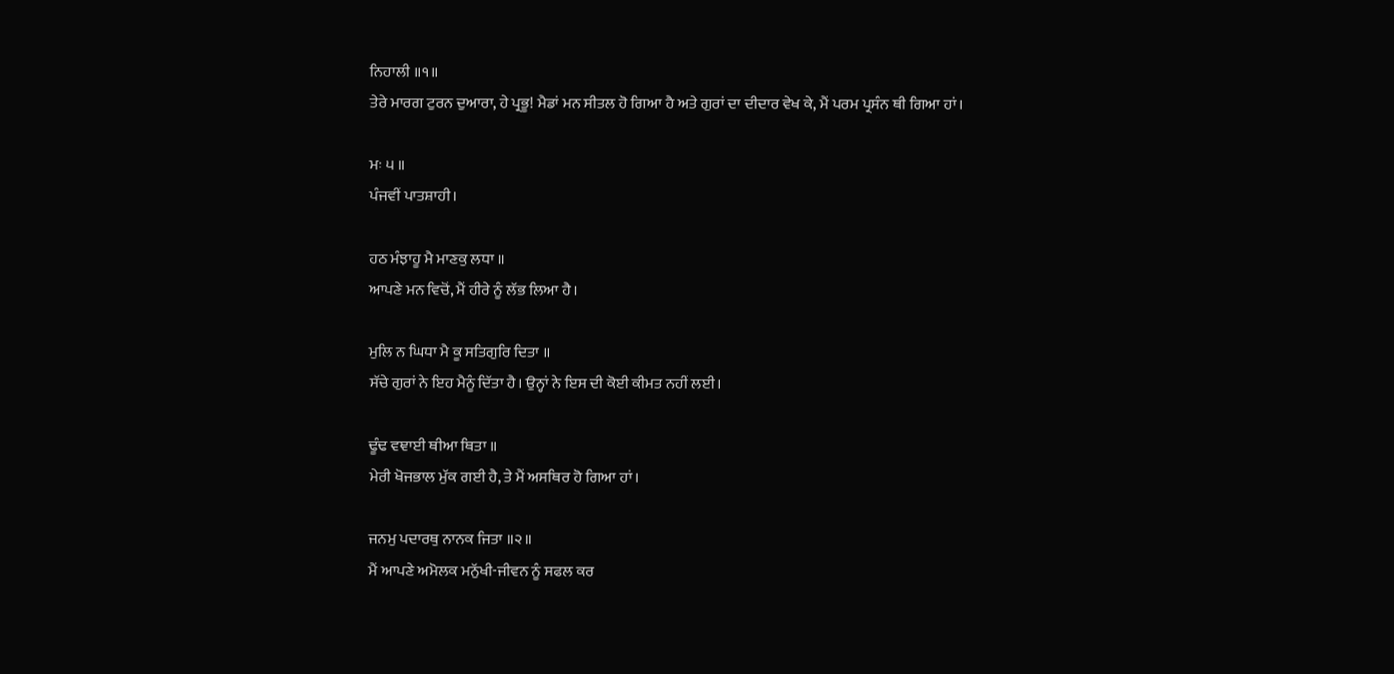ਨਿਹਾਲੀ ॥੧॥
ਤੇਰੇ ਮਾਰਗ ਟੁਰਨ ਦੁਆਰਾ, ਹੇ ਪ੍ਰਭੂ! ਮੈਡਾਂ ਮਨ ਸੀਤਲ ਹੋ ਗਿਆ ਹੈ ਅਤੇ ਗੁਰਾਂ ਦਾ ਦੀਦਾਰ ਵੇਖ ਕੇ, ਮੈਂ ਪਰਮ ਪ੍ਰਸੰਨ ਥੀ ਗਿਆ ਹਾਂ।

ਮਃ ੫ ॥
ਪੰਜਵੀਂ ਪਾਤਸ਼ਾਹੀ।

ਹਠ ਮੰਝਾਹੂ ਮੈ ਮਾਣਕੁ ਲਧਾ ॥
ਆਪਣੇ ਮਨ ਵਿਚੋਂ, ਮੈਂ ਹੀਰੇ ਨੂੰ ਲੱਭ ਲਿਆ ਹੈ।

ਮੁਲਿ ਨ ਘਿਧਾ ਮੈ ਕੂ ਸਤਿਗੁਰਿ ਦਿਤਾ ॥
ਸੱਚੇ ਗੁਰਾਂ ਨੇ ਇਹ ਮੈਨੂੰ ਦਿੱਤਾ ਹੈ। ਉਨ੍ਹਾਂ ਨੇ ਇਸ ਦੀ ਕੋਈ ਕੀਮਤ ਨਹੀਂ ਲਈ।

ਢੂੰਢ ਵਞਾਈ ਥੀਆ ਥਿਤਾ ॥
ਮੇਰੀ ਖੋਜਭਾਲ ਮੁੱਕ ਗਈ ਹੈ, ਤੇ ਮੈਂ ਅਸਥਿਰ ਹੋ ਗਿਆ ਹਾਂ।

ਜਨਮੁ ਪਦਾਰਥੁ ਨਾਨਕ ਜਿਤਾ ॥੨॥
ਮੈਂ ਆਪਣੇ ਅਮੋਲਕ ਮਨੁੱਖੀ-ਜੀਵਨ ਨੂੰ ਸਫਲ ਕਰ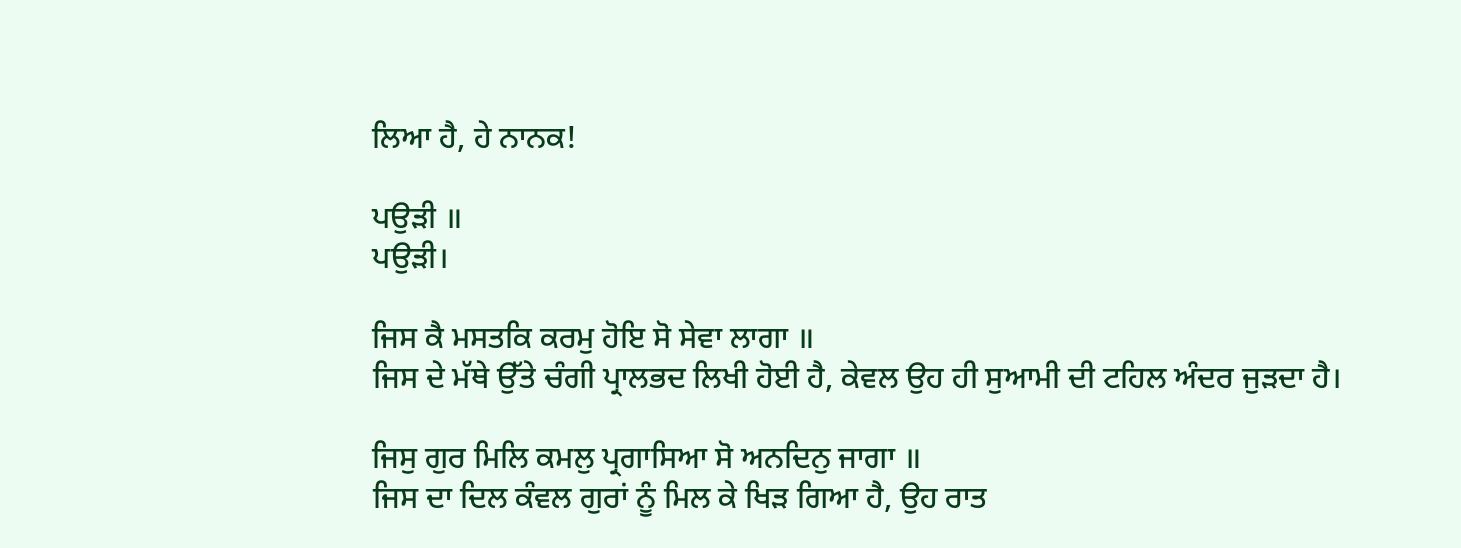ਲਿਆ ਹੈ, ਹੇ ਨਾਨਕ!

ਪਉੜੀ ॥
ਪਉੜੀ।

ਜਿਸ ਕੈ ਮਸਤਕਿ ਕਰਮੁ ਹੋਇ ਸੋ ਸੇਵਾ ਲਾਗਾ ॥
ਜਿਸ ਦੇ ਮੱਥੇ ਉੱਤੇ ਚੰਗੀ ਪ੍ਰਾਲਭਦ ਲਿਖੀ ਹੋਈ ਹੈ, ਕੇਵਲ ਉਹ ਹੀ ਸੁਆਮੀ ਦੀ ਟਹਿਲ ਅੰਦਰ ਜੁੜਦਾ ਹੈ।

ਜਿਸੁ ਗੁਰ ਮਿਲਿ ਕਮਲੁ ਪ੍ਰਗਾਸਿਆ ਸੋ ਅਨਦਿਨੁ ਜਾਗਾ ॥
ਜਿਸ ਦਾ ਦਿਲ ਕੰਵਲ ਗੁਰਾਂ ਨੂੰ ਮਿਲ ਕੇ ਖਿੜ ਗਿਆ ਹੈ, ਉਹ ਰਾਤ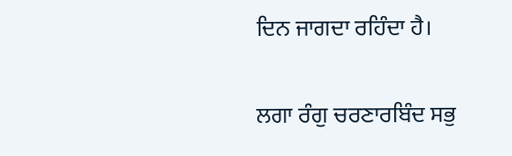ਦਿਨ ਜਾਗਦਾ ਰਹਿੰਦਾ ਹੈ।

ਲਗਾ ਰੰਗੁ ਚਰਣਾਰਬਿੰਦ ਸਭੁ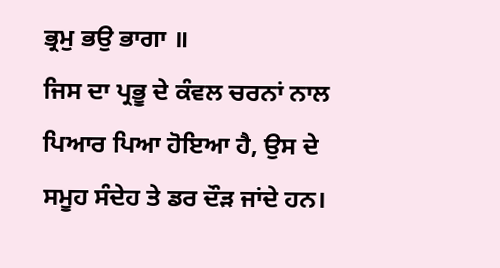ਭ੍ਰਮੁ ਭਉ ਭਾਗਾ ॥
ਜਿਸ ਦਾ ਪ੍ਰਭੂ ਦੇ ਕੰਵਲ ਚਰਨਾਂ ਨਾਲ ਪਿਆਰ ਪਿਆ ਹੋਇਆ ਹੈ, ਉਸ ਦੇ ਸਮੂਹ ਸੰਦੇਹ ਤੇ ਡਰ ਦੌੜ ਜਾਂਦੇ ਹਨ।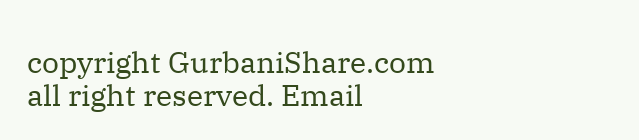copyright GurbaniShare.com all right reserved. Email